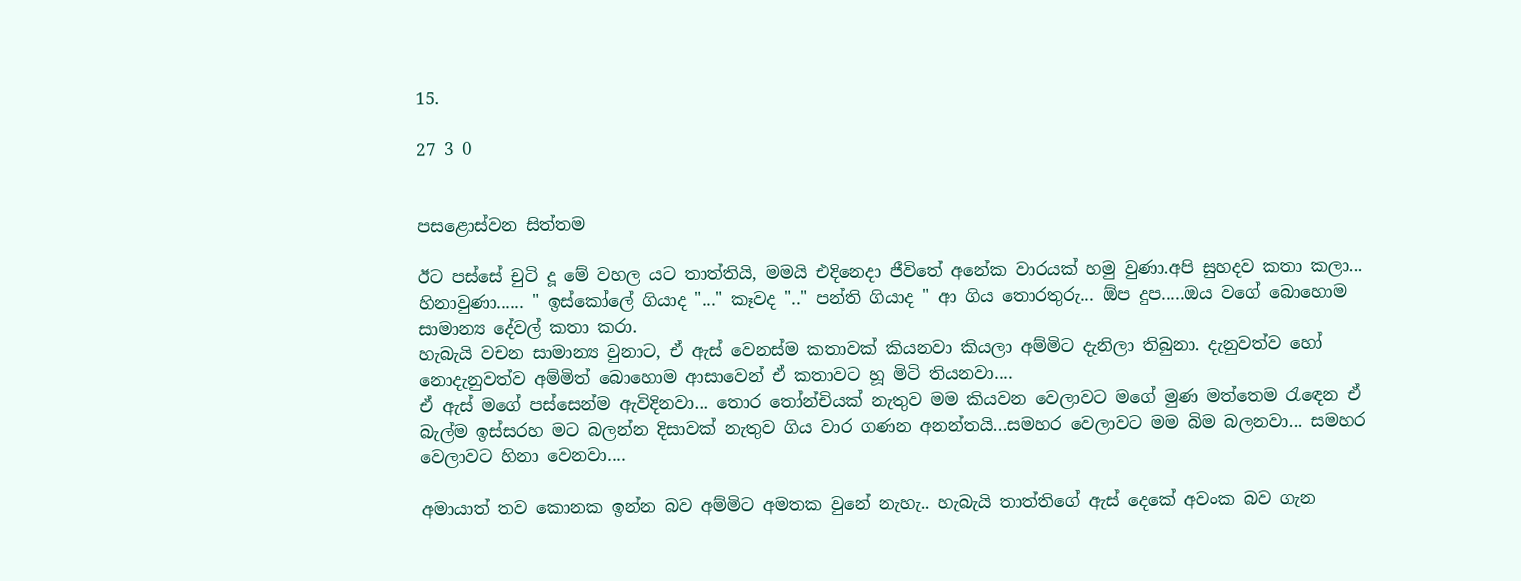15.

27 3 0


පසළොස්වන සිත්තම

ඊට පස්සේ චුටි දූ මේ වහල යට තාත්තියි, මමයි එදිනෙදා ජීවිතේ අනේක වාරයක් හමු වුණා.අපි සුහදව කතා කලා... හිනාවුණා...... " ඉස්කෝලේ ගියාද "..." කෑවද ".." පන්ති ගියාද " ආ ගිය තොරතුරු... ඕප දුප.....ඔය වගේ බොහොම සාමාන්‍ය දේවල් කතා කරා.
හැබැයි වචන සාමාන්‍ය වුනාට, ඒ ඇස් වෙනස්ම කතාවක් කියනවා කියලා අම්මිට දැනිලා තිබුනා. දැනුවත්ව හෝ නොදැනුවත්ව අම්මිත් බොහොම ආසාවෙන් ඒ කතාවට හූ මිටි තියනවා....
ඒ ඇස් මගේ පස්සෙන්ම ඇවිදිනවා... තොර තෝන්චියක් නැතුව මම කියවන වෙලාවට මගේ මුණ මත්තෙම රැඳෙන ඒ බැල්ම ඉස්සරහ මට බලන්න දිසාවක් නැතුව ගිය වාර ගණන අනන්තයි...සමහර වෙලාවට මම බිම බලනවා... සමහර වෙලාවට හිනා වෙනවා....

අමායාත් තව කොනක ඉන්න බව අම්මිට අමතක වුනේ නැහැ.. හැබැයි තාත්තිගේ ඇස් දෙකේ අවංක බව ගැන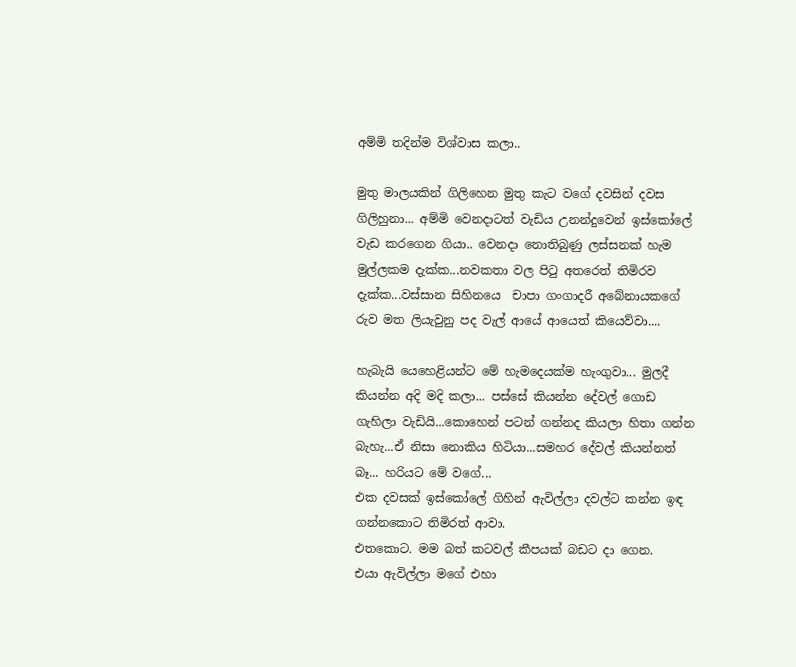අම්මි තදින්ම විශ්වාස කලා..

මුතු මාලයකින් ගිලිහෙන මුතු කැට වගේ දවසින් දවස ගිලිහුනා... අම්මි වෙනදාටත් වැඩිය උනන්දුවෙන් ඉස්කෝලේ වැඩ කරගෙන ගියා.. වෙනදා නොතිබුණු ලස්සනක් හැම මුල්ලකම දැක්ක...නවකතා වල පිටු අතරෙත් තිමිරව දැක්ක...වස්සාන සිහිනයෙ  චාපා ගංගාදරී අබේනායකගේ රුව මත ලියැවුනු පද වැල් ආයේ ආයෙත් කියෙව්වා....

හැබැයි යෙහෙළියන්ට මේ හැමදෙයක්ම හැංගුවා... මුලදී කියන්න අදි මදි කලා... පස්සේ කියන්න දේවල් ගොඩ ගැහිලා වැඩියි...කොහෙන් පටන් ගන්නද කියලා හිතා ගන්න බැහැ...ඒ නිසා නොකිය හිටියා...සමහර දේවල් කියන්නත් බෑ... හරියට මේ වගේ...
එක දවසක් ඉස්කෝලේ ගිහින් ඇවිල්ලා දවල්ට කන්න ඉඳ ගන්නකොට තිමිරත් ආවා.
එතකොට. මම බත් කටවල් කීපයක් බඩට දා ගෙන.
එයා ඇවිල්ලා මගේ එහා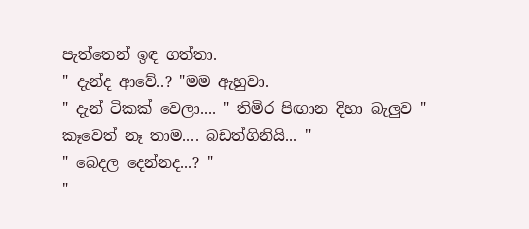පැත්තෙන් ඉඳ ගත්තා.
" දැන්ද ආවේ..? "මම ඇහුවා.
" දැන් ටිකක් වෙලා.... " තිමිර පිඟාන දිහා බැලුව " කෑවෙත් නෑ තාම.... බඩත්ගිනියි... "
" බෙදල දෙන්නද...? "
"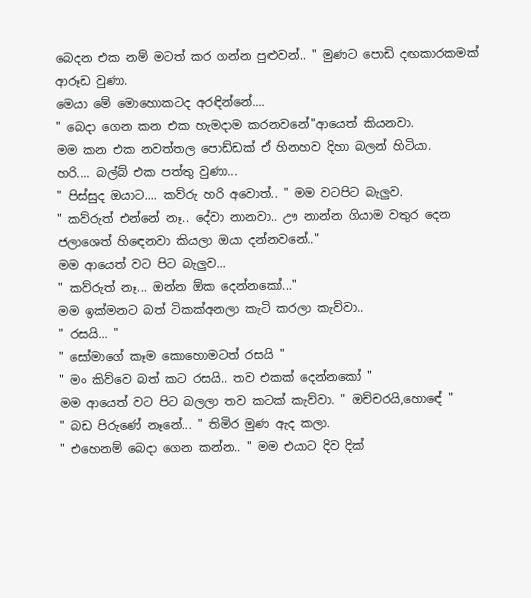බෙදන එක නම් මටත් කර ගන්න පුළුවන්.. " මුණට පොඩි දඟකාරකමක් ආරූඩ වුණා.
මෙයා මේ මොහොකටද අරඳින්නේ....
" බෙදා ගෙන කන එක හැමදාම කරනවනේ"ආයෙත් කියනවා.
මම කන එක නවත්තල පොඩ්ඩක් ඒ හිනහව දිහා බලන් හිටියා.
හරි.... බල්බ් එක පත්තු වුණා...
" පිස්සුද ඔයාට.... කව්රු හරි අවොත්.. " මම වටපිට බැලුව.
" කව්රුත් එන්නේ නෑ.. දේවා නානවා.. ඌ නාන්න ගියාම වතුර දෙන ජලාශෙත් හිඳෙනවා කියලා ඔයා දන්නවනේ.."
මම ආයෙත් වට පිට බැලුව...
" කව්රුත් නෑ... ඔන්න ඕක දෙන්නකෝ..."
මම ඉක්මනට බත් ටිකක්අනලා කැටි කරලා කැව්වා..
" රසයි... "
" සෝමාගේ කෑම කොහොමටත් රසයි "
" මං කිව්වෙ බත් කට රසයි.. තව එකක් දෙන්නකෝ "
මම ආයෙත් වට පිට බලලා තව කටක් කැව්වා. " ඔච්චරයි,හොඳේ "
" බඩ පිරුණේ නෑනේ... " තිමිර මුණ ඇද කලා.
" එහෙනම් බෙදා ගෙන කන්න.. " මම එයාට දිව දික්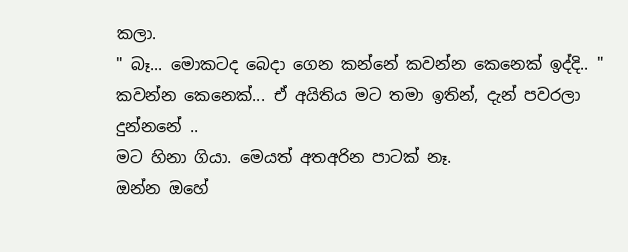කලා.
" බෑ... මොකටද බෙදා ගෙන කන්නේ කවන්න කෙනෙක් ඉද්දි.. "
කවන්න කෙනෙක්... ඒ අයිතිය මට තමා ඉතින්, දැන් පවරලා දුන්නනේ ..
මට හිනා ගියා. මෙයත් අතඅරින පාටක් නෑ.
ඔන්න ඔහේ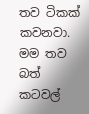තව ටිකක් කවනවා.
මම තව බත් කටවල්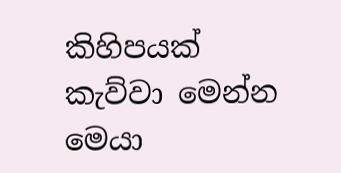කිහිපයක් කැව්වා මෙන්න මෙයා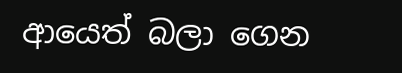ආයෙත් බලා ගෙන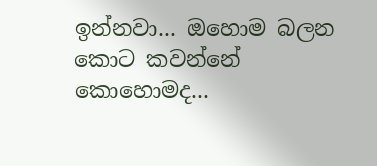ඉන්නවා... ඔහොම බලන කොට කවන්නේ කොහොමද...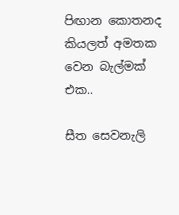පිඟාන කොතනද කියලත් අමතක වෙන බැල්මක් එක..

සීත සෙවනැලි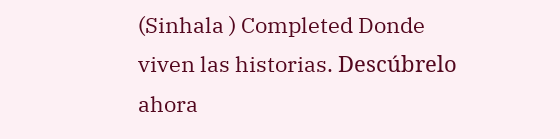(Sinhala ) Completed Donde viven las historias. Descúbrelo ahora